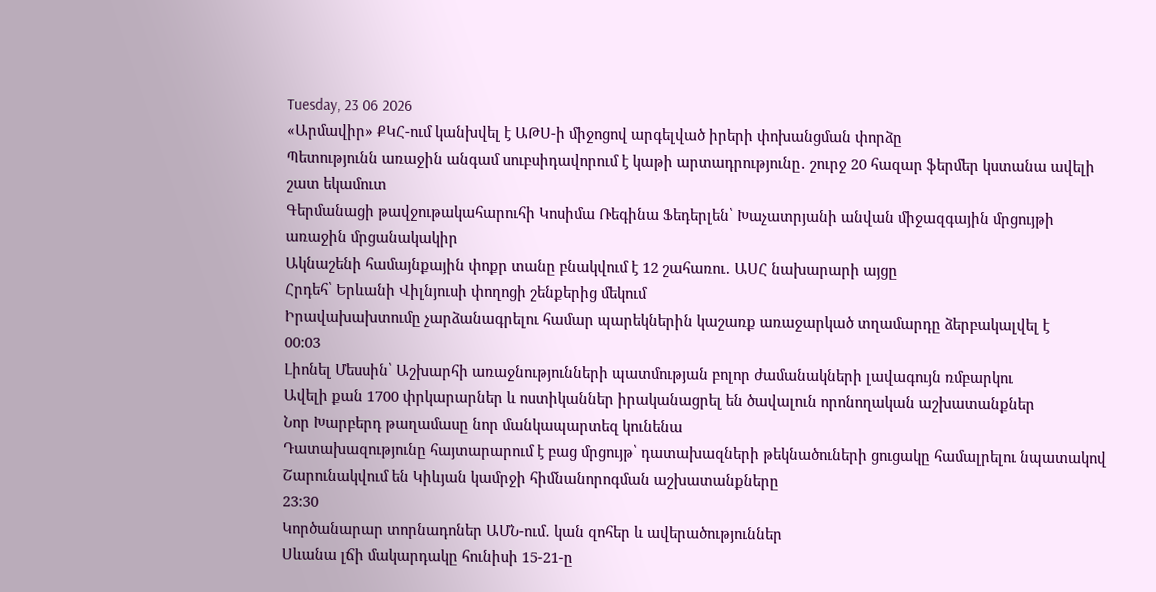Tuesday, 23 06 2026
«Արմավիր» ՔԿՀ-ում կանխվել է ԱԹՍ-ի միջոցով արգելված իրերի փոխանցման փորձը
Պետությունն առաջին անգամ սուբսիդավորում է կաթի արտադրությունը․ շուրջ 20 հազար ֆերմեր կստանա ավելի շատ եկամուտ
Գերմանացի թավջութակահարուհի Կոսիմա Ռեգինա Ֆեդերլեն՝ Խաչատրյանի անվան միջազգային մրցույթի առաջին մրցանակակիր
Ակնաշենի համայնքային փոքր տանը բնակվում է 12 շահառու․ ԱՍՀ նախարարի այցը
Հրդեհ՝ Երևանի Վիլնյուսի փողոցի շենքերից մեկում
Իրավախախտումը չարձանագրելու համար պարեկներին կաշառք առաջարկած տղամարդը ձերբակալվել է
00:03
Լիոնել Մեսսին՝ Աշխարհի առաջնությունների պատմության բոլոր ժամանակների լավագույն ռմբարկու
Ավելի քան 1700 փրկարարներ և ոստիկաններ իրականացրել են ծավալուն որոնողական աշխատանքներ
Նոր Խարբերդ թաղամասը նոր մանկապարտեզ կունենա
Դատախազությունը հայտարարում է բաց մրցույթ՝ դատախազների թեկնածուների ցուցակը համալրելու նպատակով
Շարունակվում են Կիևյան կամրջի հիմնանորոգման աշխատանքները
23:30
Կործանարար տորնադոներ ԱՄՆ-ում․ կան զոհեր և ավերածություններ
Սևանա լճի մակարդակը հունիսի 15-21-ը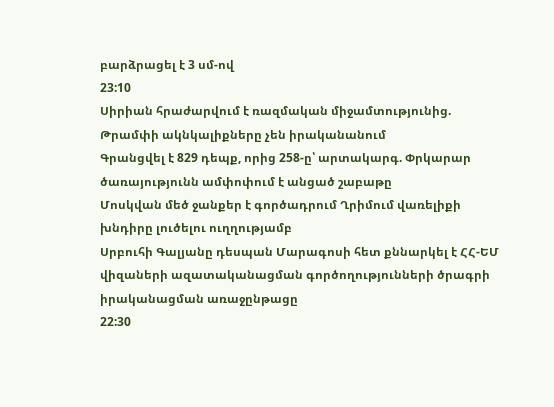բարձրացել է 3 սմ-ով
23:10
Սիրիան հրաժարվում է ռազմական միջամտությունից. Թրամփի ակնկալիքները չեն իրականանում
Գրանցվել է 829 դեպք, որից 258-ը՝ արտակարգ. Փրկարար ծառայությունն ամփոփում է անցած շաբաթը
Մոսկվան մեծ ջանքեր է գործադրում Ղրիմում վառելիքի խնդիրը լուծելու ուղղությամբ
Սրբուհի Գալյանը դեսպան Մարագոսի հետ քննարկել է ՀՀ-ԵՄ վիզաների ազատականացման գործողությունների ծրագրի իրականացման առաջընթացը
22:30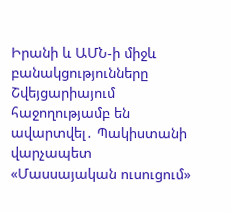Իրանի և ԱՄՆ-ի միջև բանակցությունները Շվեյցարիայում հաջողությամբ են ավարտվել․ Պակիստանի վարչապետ
«Մասսայական ուսուցում»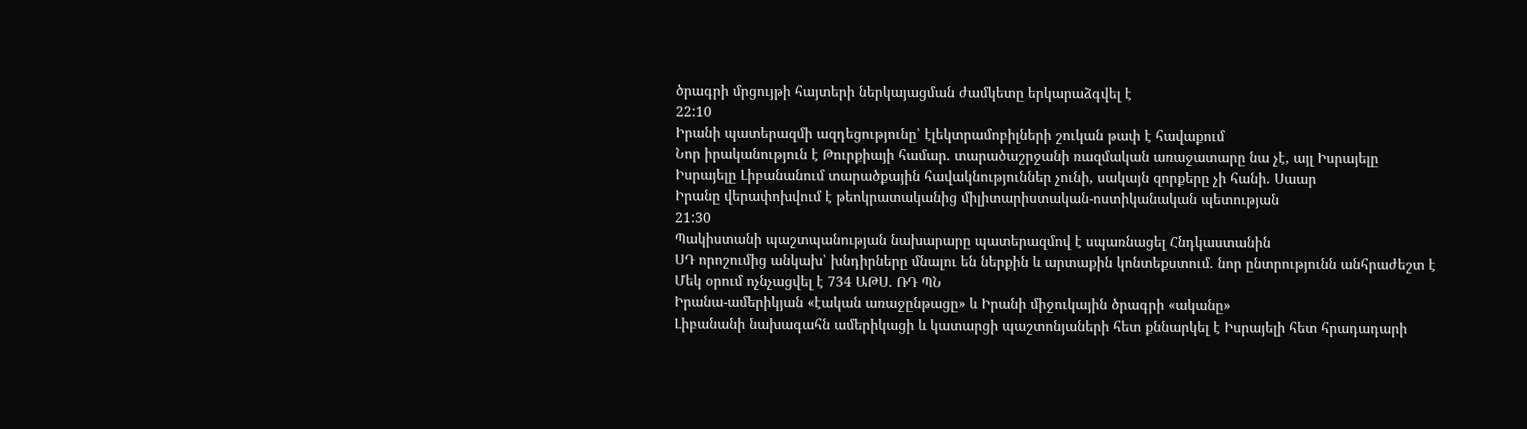ծրագրի մրցույթի հայտերի ներկայացման ժամկետը երկարաձգվել է
22:10
Իրանի պատերազմի ազդեցությունը՝ էլեկտրամոբիլների շուկան թափ է հավաքում
Նոր իրականություն է Թուրքիայի համար. տարածաշրջանի ռազմական առաջատարը նա չէ, այլ Իսրայելը
Իսրայելը Լիբանանում տարածքային հավակնություններ չունի, սակայն զորքերը չի հանի. Սաար
Իրանը վերափոխվում է թեոկրատականից միլիտարիստական-ոստիկանական պետության
21:30
Պակիստանի պաշտպանության նախարարը պատերազմով է սպառնացել Հնդկաստանին
ՍԴ որոշումից անկախ՝ խնդիրները մնալու են ներքին և արտաքին կոնտեքստում. նոր ընտրությունն անհրաժեշտ է
Մեկ օրում ոչնչացվել է 734 ԱԹՍ. ՌԴ ՊՆ
Իրանա-ամերիկյան «էական առաջընթացը» և Իրանի միջուկային ծրագրի «ականը»
Լիբանանի նախագահն ամերիկացի և կատարցի պաշտոնյաների հետ քննարկել է Իսրայելի հետ հրադադարի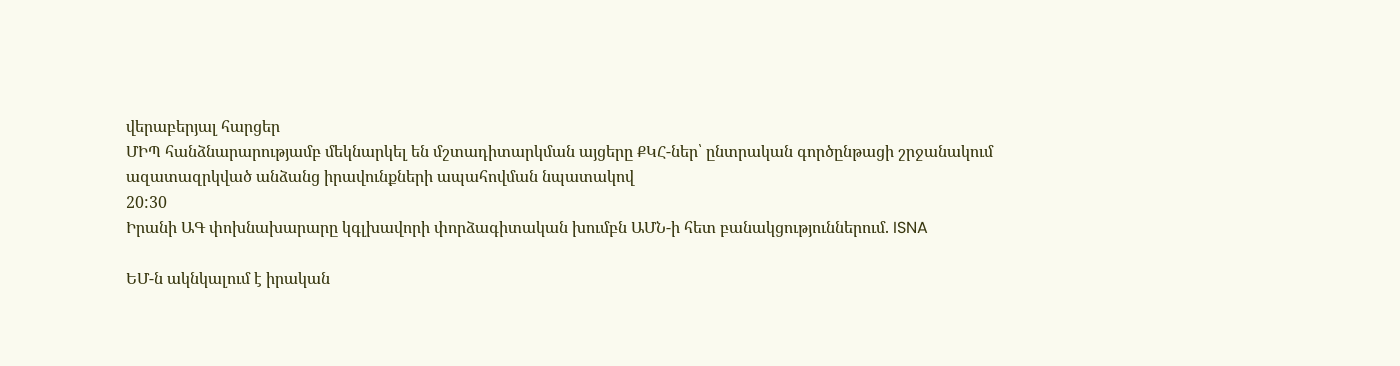վերաբերյալ հարցեր
ՄԻՊ հանձնարարությամբ մեկնարկել են մշտադիտարկման այցերը ՔԿՀ-ներ՝ ընտրական գործընթացի շրջանակում ազատազրկված անձանց իրավունքների ապահովման նպատակով
20:30
Իրանի ԱԳ փոխնախարարը կգլխավորի փորձագիտական խումբն ԱՄՆ-ի հետ բանակցություններում. ISNA

ԵՄ-ն ակնկալում է իրական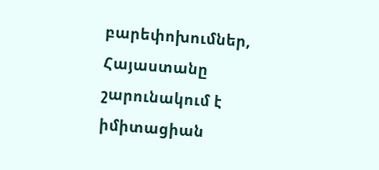բարեփոխումներ, Հայաստանը շարունակում է իմիտացիան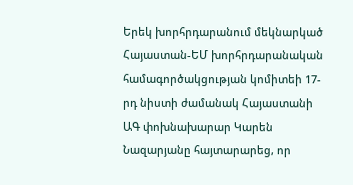Երեկ խորհրդարանում մեկնարկած Հայաստան-ԵՄ խորհրդարանական համագործակցության կոմիտեի 17-րդ նիստի ժամանակ Հայաստանի ԱԳ փոխնախարար Կարեն Նազարյանը հայտարարեց, որ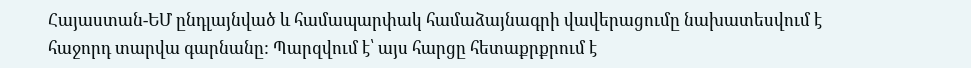Հայաստան-ԵՄ ընդլայնված և համապարփակ համաձայնագրի վավերացումը նախատեսվում է հաջորդ տարվա գարնանը: Պարզվում է՝ այս հարցը հետաքրքրում է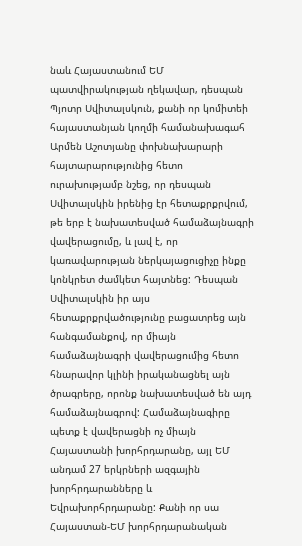նաև Հայաստանում ԵՄ պատվիրակության ղեկավար, դեսպան Պյոտր Սվիտալսկուն, քանի որ կոմիտեի հայաստանյան կողմի համանախագահ Արմեն Աշոտյանը փոխնախարարի հայտարարությունից հետո ուրախությամբ նշեց, որ դեսպան Սվիտալսկին իրենից էր հետաքրքրվում, թե երբ է նախատեսված համաձայնագրի վավերացումը, և լավ է, որ կառավարության ներկայացուցիչը ինքը կոնկրետ ժամկետ հայտնեց: Դեսպան Սվիտալսկին իր այս հետաքրքրվածությունը բացատրեց այն հանգամանքով, որ միայն համաձայնագրի վավերացումից հետո հնարավոր կլինի իրականացնել այն ծրագրերը, որոնք նախատեսված են այդ համաձայնագրով: Համաձայնագիրը պետք է վավերացնի ոչ միայն Հայաստանի խորհրդարանը, այլ ԵՄ անդամ 27 երկրների ազգային խորհրդարանները և Եվրախորհրդարանը: Քանի որ սա Հայաստան-ԵՄ խորհրդարանական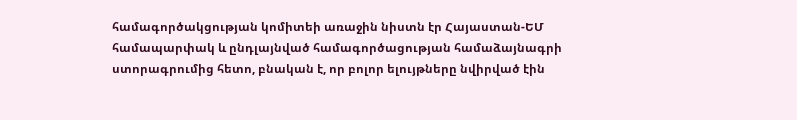համագործակցության կոմիտեի առաջին նիստն էր Հայաստան-ԵՄ համապարփակ և ընդլայնված համագործացության համաձայնագրի ստորագրումից հետո, բնական է, որ բոլոր ելույթները նվիրված էին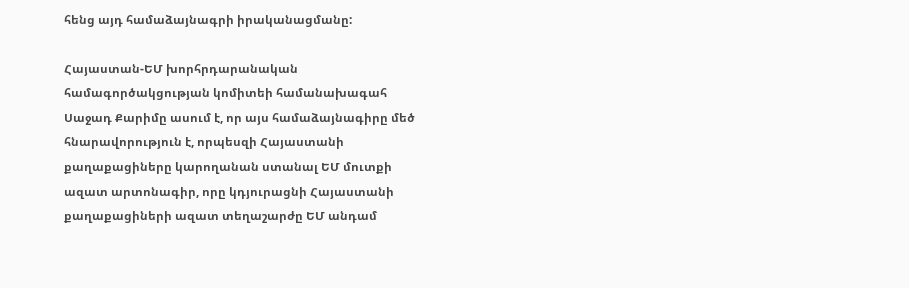հենց այդ համաձայնագրի իրականացմանը:

Հայաստան-ԵՄ խորհրդարանական համագործակցության կոմիտեի համանախագահ Սաջադ Քարիմը ասում է, որ այս համաձայնագիրը մեծ հնարավորություն է, որպեսզի Հայաստանի քաղաքացիները կարողանան ստանալ ԵՄ մուտքի ազատ արտոնագիր, որը կդյուրացնի Հայաստանի քաղաքացիների ազատ տեղաշարժը ԵՄ անդամ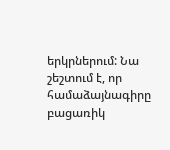երկրներում: Նա շեշտում է, որ համաձայնագիրը բացառիկ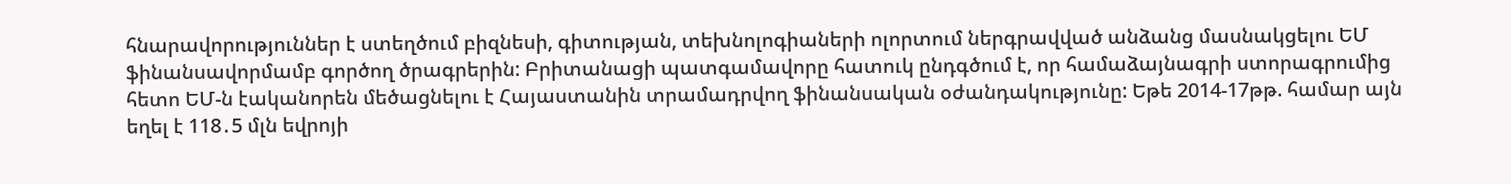հնարավորություններ է ստեղծում բիզնեսի, գիտության, տեխնոլոգիաների ոլորտում ներգրավված անձանց մասնակցելու ԵՄ ֆինանսավորմամբ գործող ծրագրերին: Բրիտանացի պատգամավորը հատուկ ընդգծում է, որ համաձայնագրի ստորագրումից հետո ԵՄ-ն էականորեն մեծացնելու է Հայաստանին տրամադրվող ֆինանսական օժանդակությունը: Եթե 2014-17թթ. համար այն եղել է 118․5 մլն եվրոյի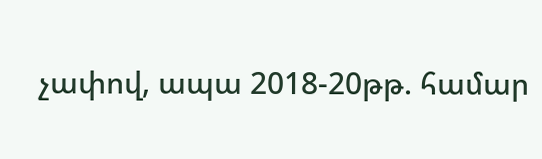չափով, ապա 2018-20թթ. համար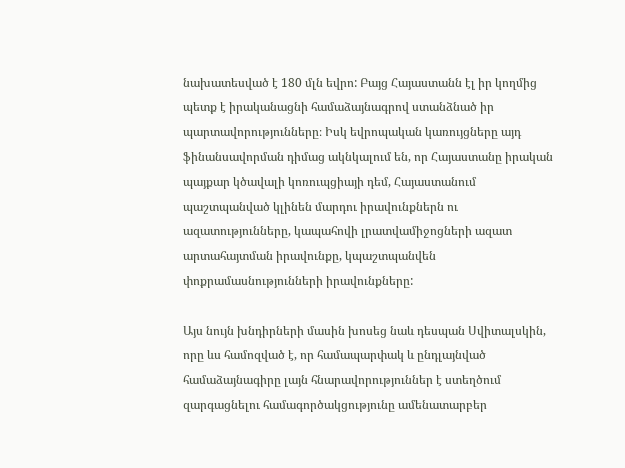նախատեսված է 180 մլն եվրո: Բայց Հայաստանն էլ իր կողմից պետք է իրականացնի համաձայնագրով ստանձնած իր պարտավորությունները։ Իսկ եվրոպական կառույցները այդ ֆինանսավորման դիմաց ակնկալում են, որ Հայաստանը իրական պայքար կծավալի կոռուպցիայի դեմ, Հայաստանում պաշտպանված կլինեն մարդու իրավունքներն ու ազատությունները, կապահովի լրատվամիջոցների ազատ արտահայտման իրավունքը, կպաշտպանվեն փոքրամասնությունների իրավունքները:

Այս նույն խնդիրների մասին խոսեց նաև դեսպան Սվիտալսկին, որը ևս համոզված է, որ համապարփակ և ընդլայնված համաձայնագիրը լայն հնարավորություններ է ստեղծում զարգացնելու համագործակցությունը ամենատարբեր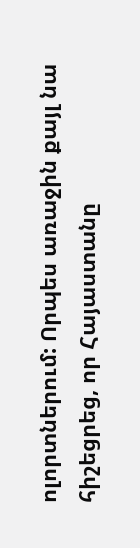ոլորտներում: Որպես առաջին քայլ նա հիշեցրեց, որ Հայաստանը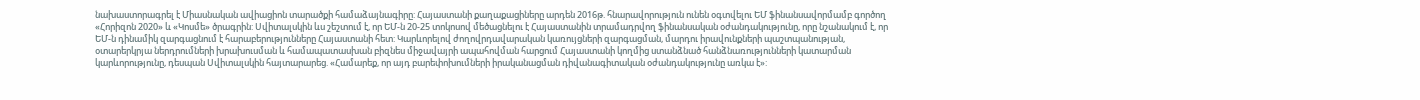նախաստորագրել է Միասնական ավիացիոն տարածքի համաձայնագիրը: Հայաստանի քաղաքացիները արդեն 2016թ. հնարավորություն ունեն օգտվելու ԵՄ ֆինանսավորմամբ գործող «Հորիզոն 2020» և «Կոսմե» ծրագրին: Սվիտալսկին ևս շեշտում է, որ ԵՄ-ն 20-25 տոկոսով մեծացնելու է Հայաստանին տրամադրվող ֆինանսական օժանդակությունը, որը նշանակում է, որ ԵՄ-ն դինամիկ զարգացնում է հարաբերությունները Հայաստանի հետ: Կարևորելով ժողովրդավարական կառույցների զարգացման, մարդու իրավունքների պաշտպանության, օտարերկրյա ներդրումների խրախուսման և համապատասխան բիզնես միջավայրի ապահովման հարցում Հայաստանի կողմից ստանձնած հանձնառությունների կատարման կարևորությունը, դեսպան Սվիտալսկին հայտարարեց. «Համարեք, որ այդ բարեփոխումների իրականացման դիվանագիտական օժանդակությունը առկա է»: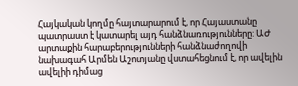Հայկական կողմը հայտարարում է, որ Հայաստանը պատրաստ է կատարել այդ հանձնառությունները: ԱԺ արտաքին հարաբերությունների հանձնաժողովի նախագահ Արմեն Աշոտյանը վստահեցնում է, որ ավելին ավելիի դիմաց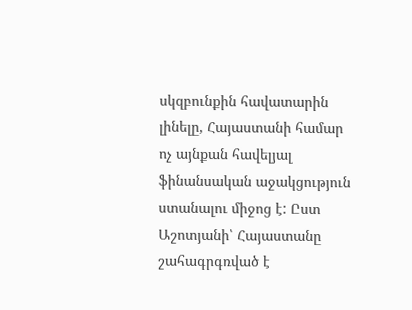սկզբունքին հավատարին լինելը, Հայաստանի համար ոչ այնքան հավելյալ ֆինանսական աջակցություն ստանալու միջոց է: Ըստ Աշոտյանի՝ Հայաստանը շահագրգռված է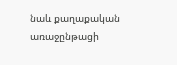նաև քաղաքական առաջընթացի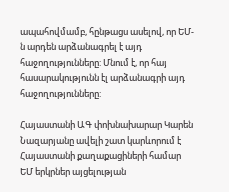ապահովմամբ, հընթացս ասելով, որ ԵՄ-ն արդեն արձանագրել է այդ հաջողությունները: Մնում է, որ հայ հասարակությունն էլ արձանագրի այդ հաջողությունները:

Հայաստանի ԱԳ փոխնախարար Կարեն Նազարյանը ավելի շատ կարևորում է Հայաստանի քաղաքացիների համար ԵՄ երկրներ այցելության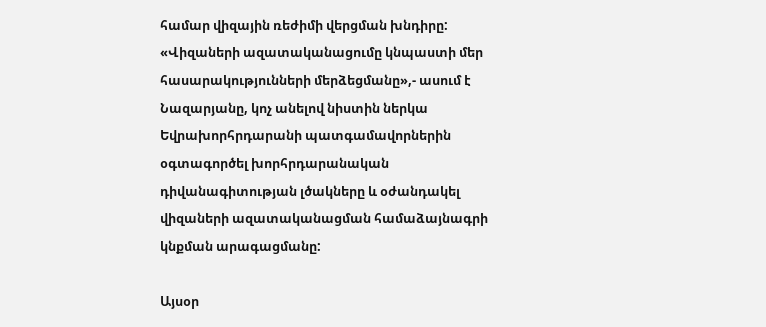համար վիզային ռեժիմի վերցման խնդիրը: «Վիզաների ազատականացումը կնպաստի մեր հասարակությունների մերձեցմանը»,- ասում է Նազարյանը, կոչ անելով նիստին ներկա Եվրախորհրդարանի պատգամավորներին օգտագործել խորհրդարանական դիվանագիտության լծակները և օժանդակել վիզաների ազատականացման համաձայնագրի կնքման արագացմանը:

Այսօր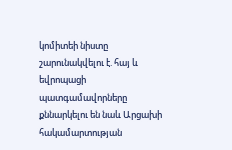կոմիտեի նիստը շարունակվելու է. հայ և եվրոպացի պատգամավորները քննարկելու են նաև Արցախի հակամարտության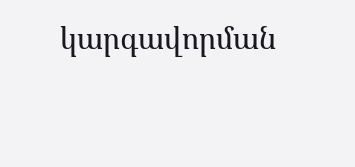կարգավորման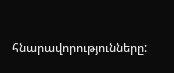հնարավորությունները: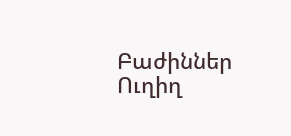Բաժիններ
Ուղիղ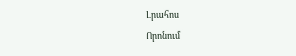Լրահոս
Որոնում